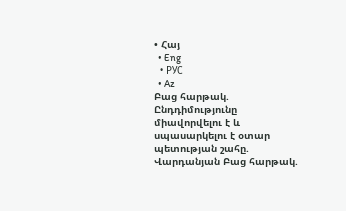• Հայ
  • Eng
  • РУС
  • Az
Բաց հարթակ. Ընդդիմությունը միավորվելու է և սպասարկելու է օտար պետության շահը. Վարդանյան Բաց հարթակ.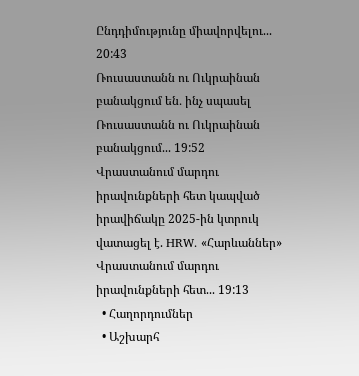Ընդդիմությունը միավորվելու... 20:43
Ռուսաստանն ու Ուկրաինան բանակցում են․ ինչ սպասել Ռուսաստանն ու Ուկրաինան բանակցում... 19:52
Վրաստանում մարդու իրավունքների հետ կապված իրավիճակը 2025-ին կտրուկ վատացել է. HRW. «Հարևաններ» Վրաստանում մարդու իրավունքների հետ... 19:13
  • Հաղորդումներ
  • Աշխարհ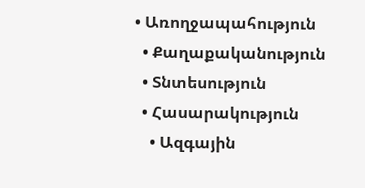• Առողջապահություն
  • Քաղաքականություն
  • Տնտեսություն
  • Հասարակություն
    • Ազգային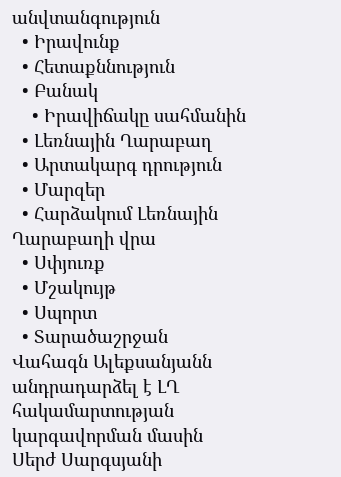անվտանգություն
  • Իրավունք
  • Հետաքննություն
  • Բանակ
    • Իրավիճակը սահմանին
  • Լեռնային Ղարաբաղ
  • Արտակարգ դրություն
  • Մարզեր
  • Հարձակում Լեռնային Ղարաբաղի վրա
  • Սփյուռք
  • Մշակույթ
  • Սպորտ
  • Տարածաշրջան
Վահագն Ալեքսանյանն անդրադարձել է ԼՂ հակամարտության կարգավորման մասին Սերժ Սարգսյանի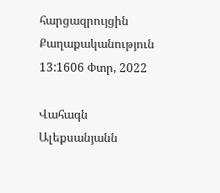հարցազրույցին
Քաղաքականություն
13:1606 Փտր, 2022

Վահագն Ալեքսանյանն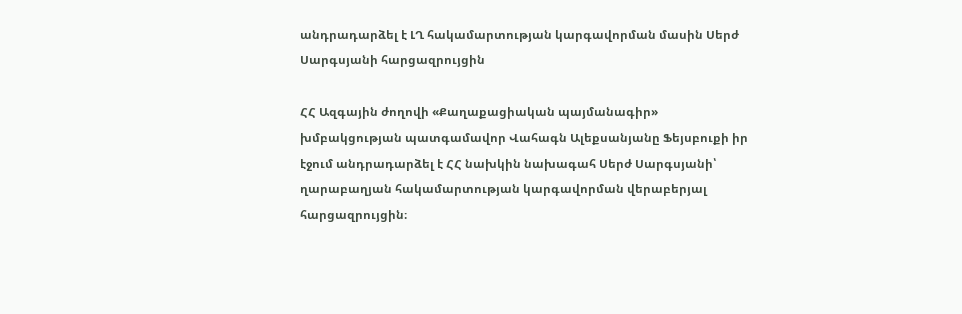անդրադարձել է ԼՂ հակամարտության կարգավորման մասին Սերժ Սարգսյանի հարցազրույցին

ՀՀ Ազգային ժողովի «Քաղաքացիական պայմանագիր» խմբակցության պատգամավոր Վահագն Ալեքսանյանը Ֆեյսբուքի իր էջում անդրադարձել է ՀՀ նախկին նախագահ Սերժ Սարգսյանի՝ ղարաբաղյան հակամարտության կարգավորման վերաբերյալ հարցազրույցին։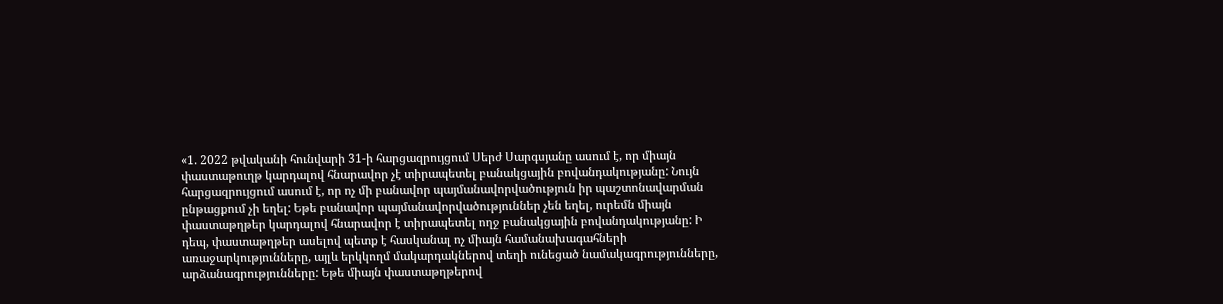«1. 2022 թվականի հունվարի 31-ի հարցազրույցում Սերժ Սարգսյանը ասում է, որ միայն փաստաթուղթ կարդալով հնարավոր չէ տիրապետել բանակցային բովանդակությանը: Նույն հարցազրույցում ասում է, որ ոչ մի բանավոր պայմանավորվածություն իր պաշտոնավարման ընթացքում չի եղել: Եթե բանավոր պայմանավորվածություններ չեն եղել, ուրեմն միայն փաստաթղթեր կարդալով հնարավոր է տիրապետել ողջ բանակցային բովանդակությանը: Ի դեպ, փաստաթղթեր ասելով պետք է հասկանալ ոչ միայն համանախագահների առաջարկությունները, այլև երկկողմ մակարդակներով տեղի ունեցած նամակագրությունները, արձանագրությունները: Եթե միայն փաստաթղթերով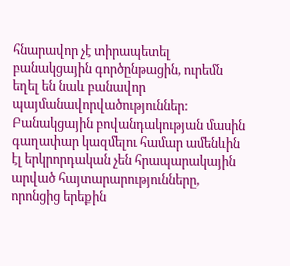հնարավոր չէ տիրապետել բանակցային գործընթացին, ուրեմն եղել են նաև բանավոր պայմանավորվածություններ: Բանակցային բովանդակության մասին գաղափար կազմելու համար ամենևին էլ երկրորդական չեն հրապարակային արված հայտարարությունները, որոնցից երեքին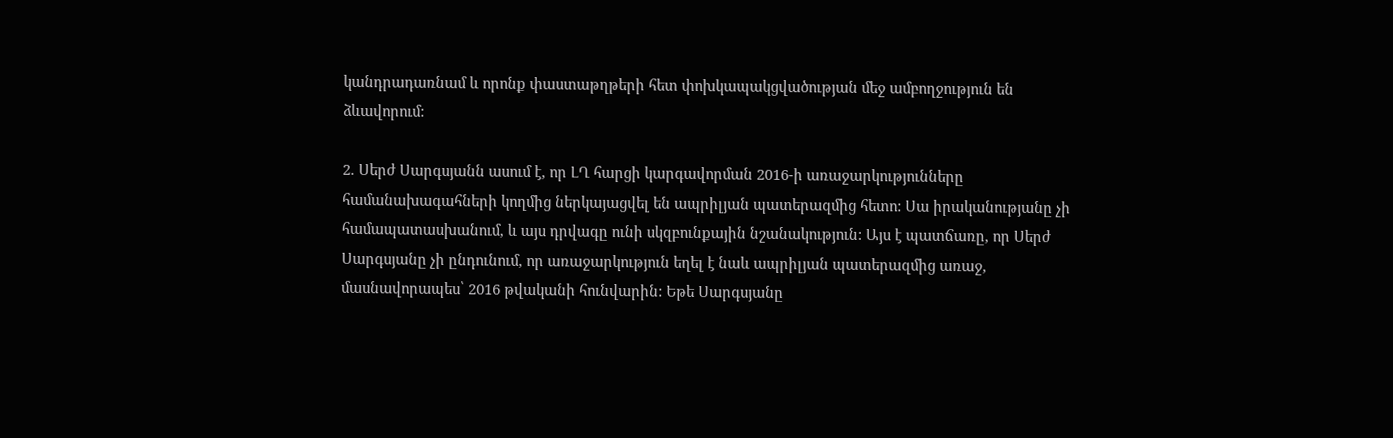կանդրադառնամ և որոնք փաստաթղթերի հետ փոխկապակցվածության մեջ ամբողջություն են ձևավորում:

2. Սերժ Սարգսյանն ասում է, որ ԼՂ հարցի կարգավորման 2016-ի առաջարկությունները համանախագահների կողմից ներկայացվել են ապրիլյան պատերազմից հետո: Սա իրականությանը չի համապատասխանում, և այս դրվագը ունի սկզբունքային նշանակություն: Այս է պատճառը, որ Սերժ Սարգսյանը չի ընդունում, որ առաջարկություն եղել է նաև ապրիլյան պատերազմից առաջ, մասնավորապես՝ 2016 թվականի հունվարին: Եթե Սարգսյանը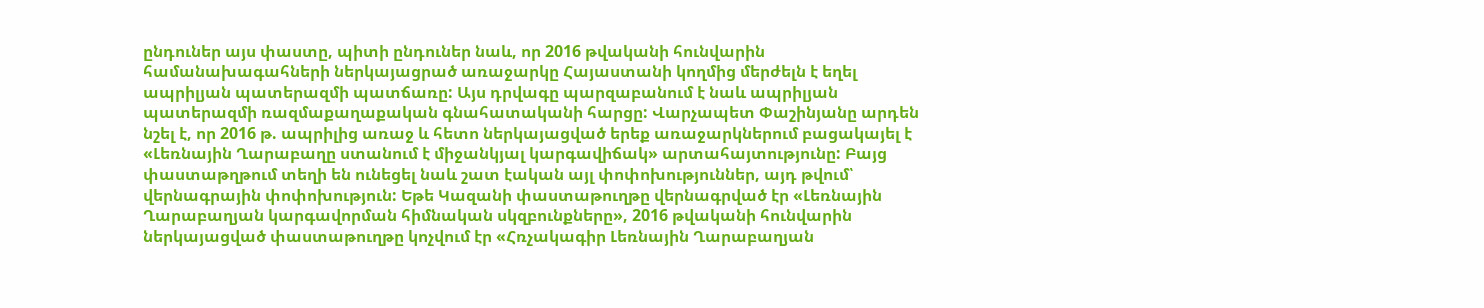ընդուներ այս փաստը, պիտի ընդուներ նաև, որ 2016 թվականի հունվարին համանախագահների ներկայացրած առաջարկը Հայաստանի կողմից մերժելն է եղել ապրիլյան պատերազմի պատճառը: Այս դրվագը պարզաբանում է նաև ապրիլյան պատերազմի ռազմաքաղաքական գնահատականի հարցը: Վարչապետ Փաշինյանը արդեն նշել է, որ 2016 թ. ապրիլից առաջ և հետո ներկայացված երեք առաջարկներում բացակայել է «Լեռնային Ղարաբաղը ստանում է միջանկյալ կարգավիճակ» արտահայտությունը: Բայց փաստաթղթում տեղի են ունեցել նաև շատ էական այլ փոփոխություններ, այդ թվում՝ վերնագրային փոփոխություն: Եթե Կազանի փաստաթուղթը վերնագրված էր «Լեռնային Ղարաբաղյան կարգավորման հիմնական սկզբունքները», 2016 թվականի հունվարին ներկայացված փաստաթուղթը կոչվում էր «Հռչակագիր Լեռնային Ղարաբաղյան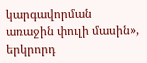կարգավորման առաջին փուլի մասին», երկրորդ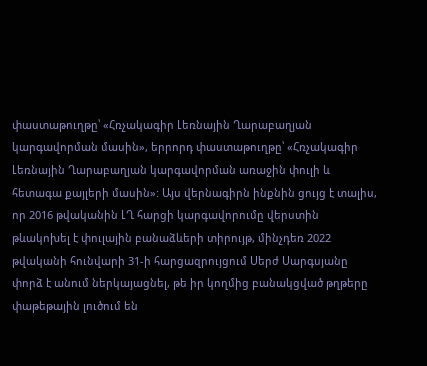փաստաթուղթը՝ «Հռչակագիր Լեռնային Ղարաբաղյան կարգավորման մասին», երրորդ փաստաթուղթը՝ «Հռչակագիր Լեռնային Ղարաբաղյան կարգավորման առաջին փուլի և հետագա քայլերի մասին»: Այս վերնագիրն ինքնին ցույց է տալիս, որ 2016 թվականին ԼՂ հարցի կարգավորումը վերստին թևակոխել է փուլային բանաձևերի տիրույթ, մինչդեռ 2022 թվականի հունվարի 31-ի հարցազրույցում Սերժ Սարգսյանը փորձ է անում ներկայացնել, թե իր կողմից բանակցված թղթերը փաթեթային լուծում են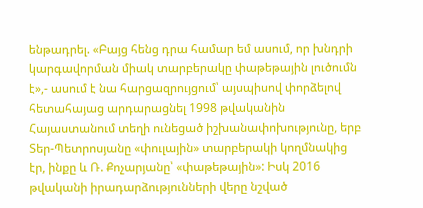ենթադրել. «Բայց հենց դրա համար եմ ասում, որ խնդրի կարգավորման միակ տարբերակը փաթեթային լուծումն է»,- ասում է նա հարցազրույցում՝ այսպիսով փորձելով հետահայաց արդարացնել 1998 թվականին Հայաստանում տեղի ունեցած իշխանափոխությունը, երբ Տեր-Պետրոսյանը «փուլային» տարբերակի կողմնակից էր, ինքը և Ռ. Քոչարյանը՝ «փաթեթային»: Իսկ 2016 թվականի իրադարձությունների վերը նշված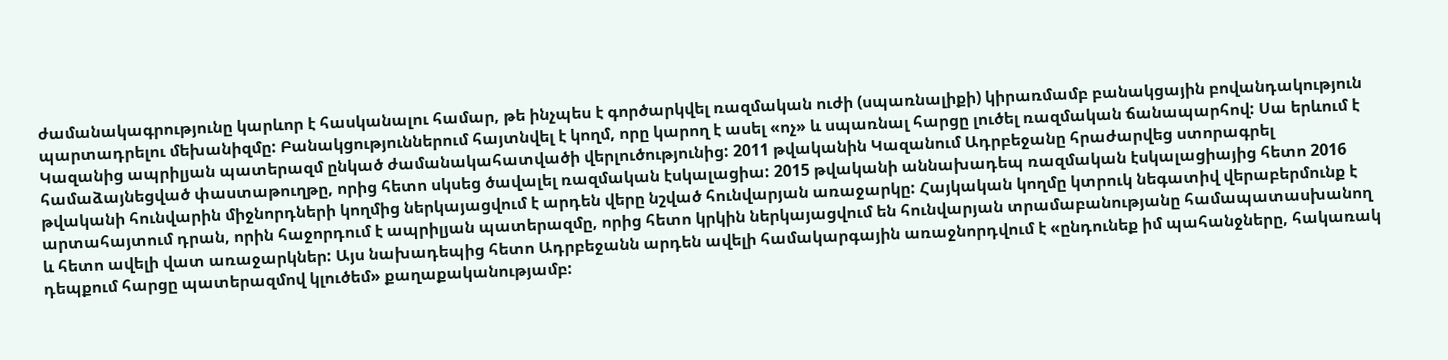ժամանակագրությունը կարևոր է հասկանալու համար, թե ինչպես է գործարկվել ռազմական ուժի (սպառնալիքի) կիրառմամբ բանակցային բովանդակություն պարտադրելու մեխանիզմը: Բանակցություններում հայտնվել է կողմ, որը կարող է ասել «ոչ» և սպառնալ հարցը լուծել ռազմական ճանապարհով: Սա երևում է Կազանից ապրիլյան պատերազմ ընկած ժամանակահատվածի վերլուծությունից: 2011 թվականին Կազանում Ադրբեջանը հրաժարվեց ստորագրել համաձայնեցված փաստաթուղթը, որից հետո սկսեց ծավալել ռազմական էսկալացիա: 2015 թվականի աննախադեպ ռազմական էսկալացիայից հետո 2016 թվականի հունվարին միջնորդների կողմից ներկայացվում է արդեն վերը նշված հունվարյան առաջարկը: Հայկական կողմը կտրուկ նեգատիվ վերաբերմունք է արտահայտում դրան, որին հաջորդում է ապրիլյան պատերազմը, որից հետո կրկին ներկայացվում են հունվարյան տրամաբանությանը համապատասխանող և հետո ավելի վատ առաջարկներ: Այս նախադեպից հետո Ադրբեջանն արդեն ավելի համակարգային առաջնորդվում է «ընդունեք իմ պահանջները, հակառակ դեպքում հարցը պատերազմով կլուծեմ» քաղաքականությամբ: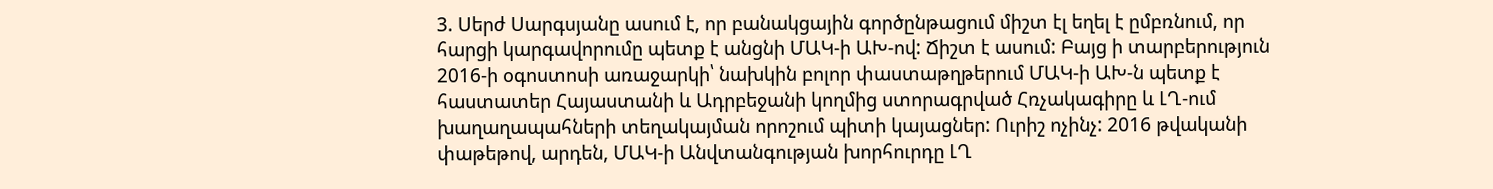3. Սերժ Սարգսյանը ասում է, որ բանակցային գործընթացում միշտ էլ եղել է ըմբռնում, որ հարցի կարգավորումը պետք է անցնի ՄԱԿ-ի ԱԽ-ով: Ճիշտ է ասում: Բայց ի տարբերություն 2016-ի օգոստոսի առաջարկի՝ նախկին բոլոր փաստաթղթերում ՄԱԿ-ի ԱԽ-ն պետք է հաստատեր Հայաստանի և Ադրբեջանի կողմից ստորագրված Հռչակագիրը և ԼՂ-ում խաղաղապահների տեղակայման որոշում պիտի կայացներ: Ուրիշ ոչինչ: 2016 թվականի փաթեթով, արդեն, ՄԱԿ-ի Անվտանգության խորհուրդը ԼՂ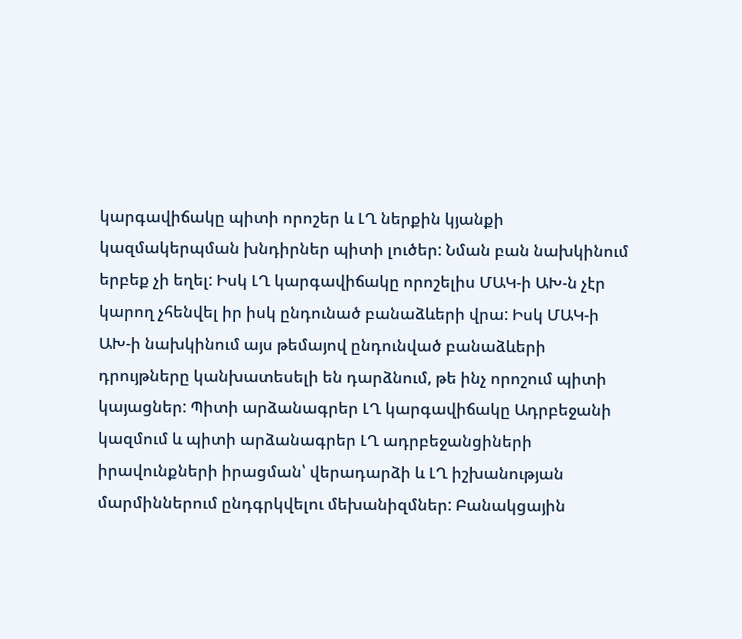կարգավիճակը պիտի որոշեր և ԼՂ ներքին կյանքի կազմակերպման խնդիրներ պիտի լուծեր: Նման բան նախկինում երբեք չի եղել: Իսկ ԼՂ կարգավիճակը որոշելիս ՄԱԿ-ի ԱԽ-ն չէր կարող չհենվել իր իսկ ընդունած բանաձևերի վրա: Իսկ ՄԱԿ-ի ԱԽ-ի նախկինում այս թեմայով ընդունված բանաձևերի դրույթները կանխատեսելի են դարձնում, թե ինչ որոշում պիտի կայացներ: Պիտի արձանագրեր ԼՂ կարգավիճակը Ադրբեջանի կազմում և պիտի արձանագրեր ԼՂ ադրբեջանցիների իրավունքների իրացման՝ վերադարձի և ԼՂ իշխանության մարմիններում ընդգրկվելու մեխանիզմներ: Բանակցային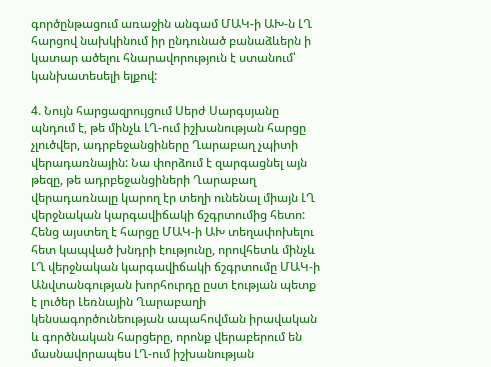գործընթացում առաջին անգամ ՄԱԿ-ի ԱԽ-ն ԼՂ հարցով նախկինում իր ընդունած բանաձևերն ի կատար ածելու հնարավորություն է ստանում՝ կանխատեսելի ելքով:

4. Նույն հարցազրույցում Սերժ Սարգսյանը պնդում է, թե մինչև ԼՂ-ում իշխանության հարցը չլուծվեր, ադրբեջանցիները Ղարաբաղ չպիտի վերադառնային: Նա փորձում է զարգացնել այն թեզը, թե ադրբեջանցիների Ղարաբաղ վերադառնալը կարող էր տեղի ունենալ միայն ԼՂ վերջնական կարգավիճակի ճշգրտումից հետո: Հենց այստեղ է հարցը ՄԱԿ-ի ԱԽ տեղափոխելու հետ կապված խնդրի էությունը, որովհետև մինչև ԼՂ վերջնական կարգավիճակի ճշգրտումը ՄԱԿ-ի Անվտանգության խորհուրդը ըստ էության պետք է լուծեր Լեռնային Ղարաբաղի կենսագործունեության ապահովման իրավական և գործնական հարցերը, որոնք վերաբերում են մասնավորապես ԼՂ-ում իշխանության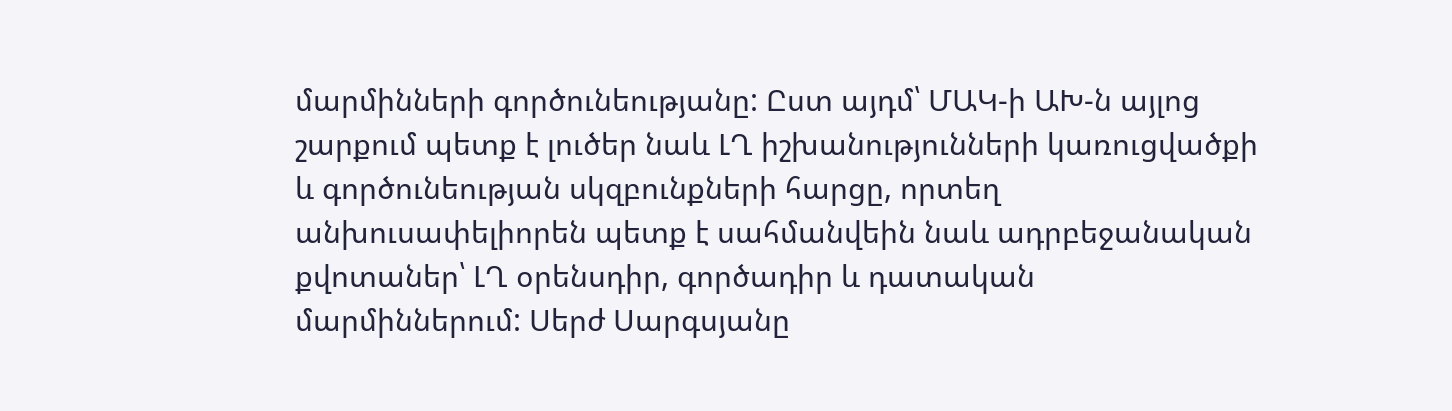մարմինների գործունեությանը: Ըստ այդմ՝ ՄԱԿ-ի ԱԽ-ն այլոց շարքում պետք է լուծեր նաև ԼՂ իշխանությունների կառուցվածքի և գործունեության սկզբունքների հարցը, որտեղ անխուսափելիորեն պետք է սահմանվեին նաև ադրբեջանական քվոտաներ՝ ԼՂ օրենսդիր, գործադիր և դատական մարմիններում: Սերժ Սարգսյանը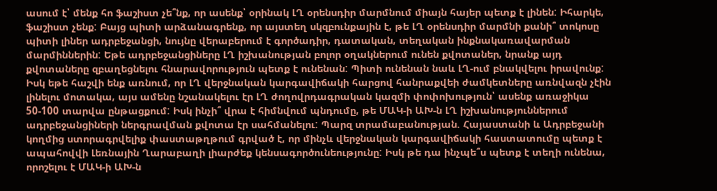ասում է՝ մենք հո ֆաշիստ չե՞նք, որ ասենք՝ օրինակ ԼՂ օրենսդիր մարմնում միայն հայեր պետք է լինեն: Իհարկե, ֆաշիստ չենք: Բայց պիտի արձանագրենք, որ այստեղ սկզբունքային է, թե ԼՂ օրենսդիր մարմնի քանի՞ տոկոսը պիտի լիներ ադրբեջանցի, նույնը վերաբերում է գործադիր, դատական, տեղական ինքնակառավարման մարմիններին: Եթե ադրբեջանցիները ԼՂ իշխանության բոլոր օղակներում ունեն քվոտաներ, նրանք այդ քվոտաները զբաղեցնելու հնարավորություն պետք է ունենան: Պիտի ունենան նաև ԼՂ-ում բնակվելու իրավունք: Իսկ եթե հաշվի ենք առնում, որ ԼՂ վերջնական կարգավիճակի հարցով հանրաքվեի ժամկետները առնվազն չէին լինելու մոտակա, այս ամենը նշանակելու էր ԼՂ ժողովրդագրական կազմի փոփոխություն՝ ասենք առաջիկա 50-100 տարվա ընթացքում: Իսկ ինչի՞ վրա է հիմնվում պնդումը, թե ՄԱԿ-ի ԱԽ-ն ԼՂ իշխանություններում ադրբեջանցիների ներգրավման քվոտա էր սահմանելու: Պարզ տրամաբանության. Հայաստանի և Ադրբեջանի կողմից ստորագրվելիք փաստաթղթում գրված է, որ մինչև վերջնական կարգավիճակի հաստատումը պետք է ապահովվի Լեռնային Ղարաբաղի լիարժեք կենսագործունեությունը: Իսկ թե դա ինչպե՞ս պետք է տեղի ունենա, որոշելու է ՄԱԿ-ի ԱԽ-ն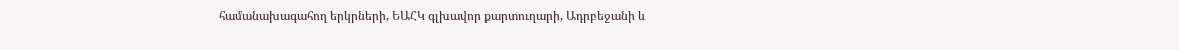համանախագահող երկրների, ԵԱՀԿ գլխավոր քարտուղարի, Ադրբեջանի և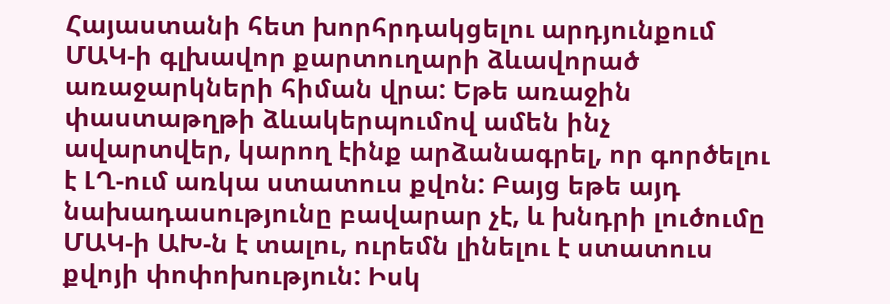Հայաստանի հետ խորհրդակցելու արդյունքում ՄԱԿ-ի գլխավոր քարտուղարի ձևավորած առաջարկների հիման վրա: Եթե առաջին փաստաթղթի ձևակերպումով ամեն ինչ ավարտվեր, կարող էինք արձանագրել, որ գործելու է ԼՂ-ում առկա ստատուս քվոն: Բայց եթե այդ նախադասությունը բավարար չէ, և խնդրի լուծումը ՄԱԿ-ի ԱԽ-ն է տալու, ուրեմն լինելու է ստատուս քվոյի փոփոխություն: Իսկ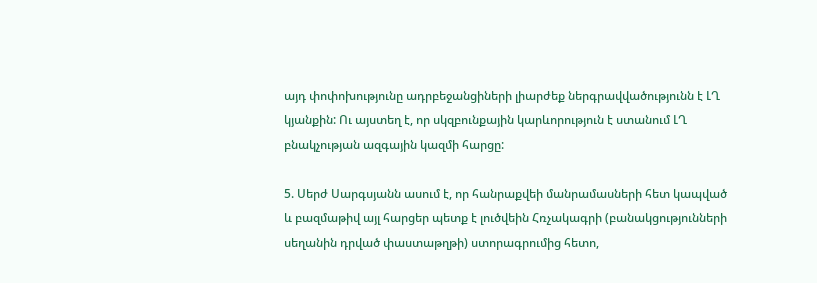այդ փոփոխությունը ադրբեջանցիների լիարժեք ներգրավվածությունն է ԼՂ կյանքին: Ու այստեղ է, որ սկզբունքային կարևորություն է ստանում ԼՂ բնակչության ազգային կազմի հարցը:

5. Սերժ Սարգսյանն ասում է, որ հանրաքվեի մանրամասների հետ կապված և բազմաթիվ այլ հարցեր պետք է լուծվեին Հռչակագրի (բանակցությունների սեղանին դրված փաստաթղթի) ստորագրումից հետո,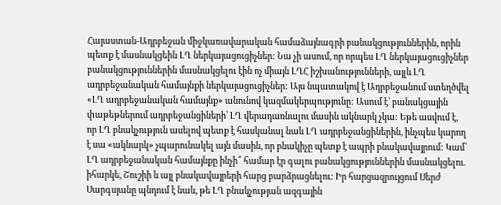Հայաստան-Ադրբեջան միջկառավարական համաձայնագրի բանակցություններին, որին պետք է մասնակցեին ԼՂ ներկայացուցիչներ: Նա չի ասում, որ որպես ԼՂ ներկայացուցիչներ բանակցություններին մասնակցելու էին ոչ միայն ԼՂՀ իշխանությունների, այլև ԼՂ ադրբեջանական համայնքի ներկայացուցիչներ: Այս նպատակով է Ադրբեջանում ստեղծվել «ԼՂ ադրբեջանական համայնք» անունով կազմակերպությունը: Ասում է՝ բանակցային փաթեթներում ադրբեջանցիների՝ ԼՂ վերադառնալու մասին ակնարկ չկա: Եթե ասվում է, որ ԼՂ բնակչություն ասելով պետք է հասկանալ նաև ԼՂ ադրբեջանցիներին, ինչպես կարող է սա «ակնարկ» չպարունակել այն մասին, որ բնակիչը պետք է ապրի բնակավայրում: Կամ՝ ԼՂ ադրբեջանական համայնքը ինչի՞ համար էր գալու բանակցություններին մասնակցելու. իհարկե, Շուշիի և այլ բնակավայրերի հարց բարձրացնելու: Իր հարցազրույցում Սերժ Սարգսյանը պնդում է նաև, թե ԼՂ բնակչության ազգային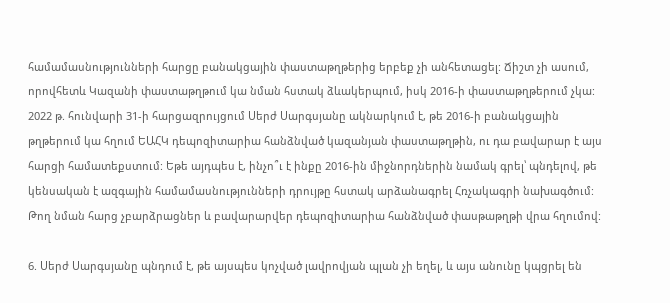համամասնությունների հարցը բանակցային փաստաթղթերից երբեք չի անհետացել: Ճիշտ չի ասում, որովհետև Կազանի փաստաթղթում կա նման հստակ ձևակերպում, իսկ 2016-ի փաստաթղթերում չկա: 2022 թ. հունվարի 31-ի հարցազրույցում Սերժ Սարգսյանը ակնարկում է, թե 2016-ի բանակցային թղթերում կա հղում ԵԱՀԿ դեպոզիտարիա հանձնված կազանյան փաստաթղթին, ու դա բավարար է այս հարցի համատեքստում: Եթե այդպես է, ինչո՞ւ է ինքը 2016-ին միջնորդներին նամակ գրել՝ պնդելով, թե կենսական է ազգային համամասնությունների դրույթը հստակ արձանագրել Հռչակագրի նախագծում: Թող նման հարց չբարձրացներ և բավարարվեր դեպոզիտարիա հանձնված փասթաթղթի վրա հղումով:

6. Սերժ Սարգսյանը պնդում է, թե այսպես կոչված լավրովյան պլան չի եղել, և այս անունը կպցրել են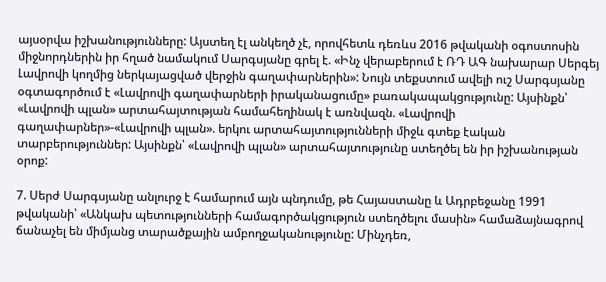այսօրվա իշխանությունները: Այստեղ էլ անկեղծ չէ, որովհետև դեռևս 2016 թվականի օգոստոսին միջնորդներին իր հղած նամակում Սարգսյանը գրել է. «Ինչ վերաբերում է ՌԴ ԱԳ նախարար Սերգեյ Լավրովի կողմից ներկայացված վերջին գաղափարներին»: Նույն տեքստում ավելի ուշ Սարգսյանը օգտագործում է «Լավրովի գաղափարների իրականացումը» բառակապակցությունը: Այսինքն՝ «Լավրովի պլան» արտահայտության համահեղինակ է առնվազն. «Լավրովի գաղափարներ»-«Լավրովի պլան». երկու արտահայտությունների միջև գտեք էական տարբերություններ: Այսինքն՝ «Լավրովի պլան» արտահայտությունը ստեղծել են իր իշխանության օրոք:

7. Սերժ Սարգսյանը անլուրջ է համարում այն պնդումը, թե Հայաստանը և Ադրբեջանը 1991 թվականի՝ «Անկախ պետությունների համագործակցություն ստեղծելու մասին» համաձայնագրով ճանաչել են միմյանց տարածքային ամբողջականությունը: Մինչդեռ,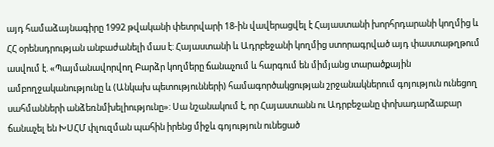այդ համաձայնագիրը 1992 թվականի փետրվարի 18-ին վավերացվել է Հայաստանի խորհրդարանի կողմից և ՀՀ օրենսդրության անբաժանելի մաս է: Հայաստանի և Ադրբեջանի կողմից ստորագրված այդ փաստաթղթում ասվում է. «Պայմանավորվող Բարձր կողմերը ճանաչում և հարգում են միմյանց տարածքային ամբողջականությունը և (Անկախ պետությունների) համագործակցության շրջանակներում գոյություն ունեցող սահմանների անձեռնմխելիությունը»: Սա նշանակում է, որ Հայաստանն ու Ադրբեջանը փոխադարձաբար ճանաչել են ԽՍՀՄ փլուզման պահին իրենց միջև գոյություն ունեցած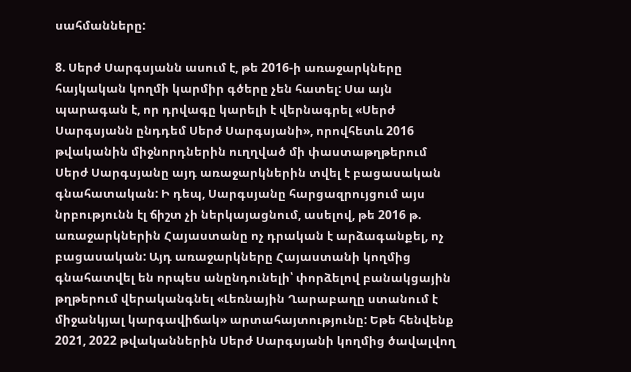սահմանները:

8. Սերժ Սարգսյանն ասում է, թե 2016-ի առաջարկները հայկական կողմի կարմիր գծերը չեն հատել: Սա այն պարագան է, որ դրվագը կարելի է վերնագրել «Սերժ Սարգսյանն ընդդեմ Սերժ Սարգսյանի», որովհետև 2016 թվականին միջնորդներին ուղղված մի փաստաթղթերում Սերժ Սարգսյանը այդ առաջարկներին տվել է բացասական գնահատական: Ի դեպ, Սարգսյանը հարցազրույցում այս նրբությունն էլ ճիշտ չի ներկայացնում, ասելով, թե 2016 թ. առաջարկներին Հայաստանը ոչ դրական է արձագանքել, ոչ բացասական: Այդ առաջարկները Հայաստանի կողմից գնահատվել են որպես անընդունելի՝ փորձելով բանակցային թղթերում վերականգնել «Լեռնային Ղարաբաղը ստանում է միջանկյալ կարգավիճակ» արտահայտությունը: Եթե հենվենք 2021, 2022 թվականներին Սերժ Սարգսյանի կողմից ծավալվող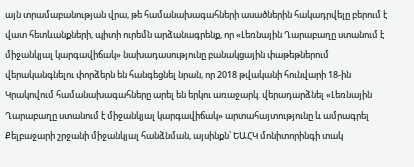այն տրամաբանության վրա, թե համանախագահների ասածներին հակադրվելը բերում է վատ հետևանքների, պիտի ուրեմն արձանագրենք, որ «Լեռնային Ղարաբաղը ստանում է միջանկյալ կարգավիճակ» նախադասությունը բանակցային փաթեթներում վերականգնելու փորձերն են հանգեցնել նրան, որ 2018 թվականի հունվարի 18-ին Կրակովում համանախագահները արել են երկու առաջարկ. վերադարձնել «Լեռնային Ղարաբաղը ստանում է միջանկյալ կարգավիճակ» արտահայտությունը և ամրագրել Քելբաջարի շրջանի միջանկյալ հանձնման, այսինքն՝ ԵԱՀԿ մոնիտորինգի տակ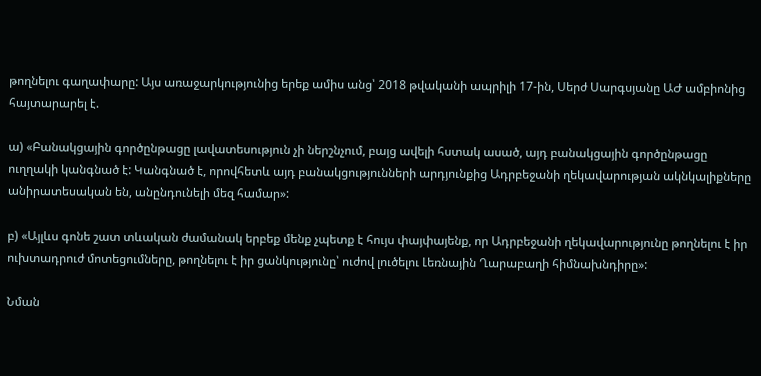թողնելու գաղափարը: Այս առաջարկությունից երեք ամիս անց՝ 2018 թվականի ապրիլի 17-ին, Սերժ Սարգսյանը ԱԺ ամբիոնից հայտարարել է.

ա) «Բանակցային գործընթացը լավատեսություն չի ներշնչում, բայց ավելի հստակ ասած, այդ բանակցային գործընթացը ուղղակի կանգնած է: Կանգնած է, որովհետև այդ բանակցությունների արդյունքից Ադրբեջանի ղեկավարության ակնկալիքները անիրատեսական են, անընդունելի մեզ համար»:

բ) «Այլևս գոնե շատ տևական ժամանակ երբեք մենք չպետք է հույս փայփայենք, որ Ադրբեջանի ղեկավարությունը թողնելու է իր ուխտադրուժ մոտեցումները, թողնելու է իր ցանկությունը՝ ուժով լուծելու Լեռնային Ղարաբաղի հիմնախնդիրը»:

Նման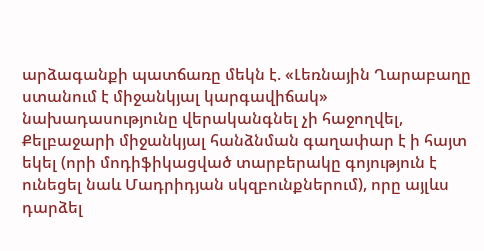արձագանքի պատճառը մեկն է. «Լեռնային Ղարաբաղը ստանում է միջանկյալ կարգավիճակ» նախադասությունը վերականգնել չի հաջողվել, Քելբաջարի միջանկյալ հանձնման գաղափար է ի հայտ եկել (որի մոդիֆիկացված տարբերակը գոյություն է ունեցել նաև Մադրիդյան սկզբունքներում), որը այլևս դարձել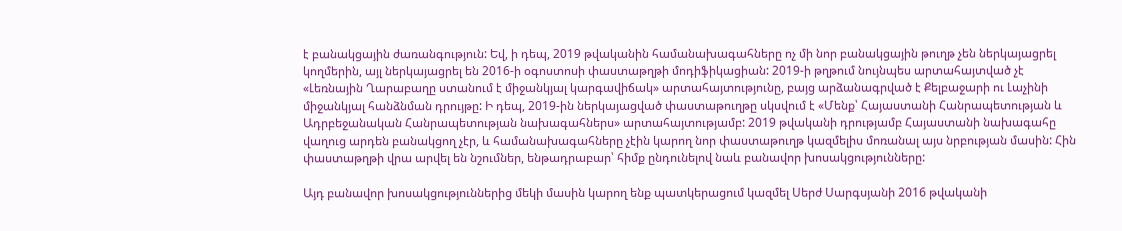է բանակցային ժառանգություն: Եվ, ի դեպ, 2019 թվականին համանախագահները ոչ մի նոր բանակցային թուղթ չեն ներկայացրել կողմերին, այլ ներկայացրել են 2016-ի օգոստոսի փաստաթղթի մոդիֆիկացիան: 2019-ի թղթում նույնպես արտահայտված չէ «Լեռնային Ղարաբաղը ստանում է միջանկյալ կարգավիճակ» արտահայտությունը, բայց արձանագրված է Քելբաջարի ու Լաչինի միջանկյալ հանձնման դրույթը: Ի դեպ, 2019-ին ներկայացված փաստաթուղթը սկսվում է «Մենք՝ Հայաստանի Հանրապետության և Ադրբեջանական Հանրապետության նախագահներս» արտահայտությամբ: 2019 թվականի դրությամբ Հայաստանի նախագահը վաղուց արդեն բանակցող չէր, և համանախագահները չէին կարող նոր փաստաթուղթ կազմելիս մոռանալ այս նրբության մասին: Հին փաստաթղթի վրա արվել են նշումներ, ենթադրաբար՝ հիմք ընդունելով նաև բանավոր խոսակցությունները:

Այդ բանավոր խոսակցություններից մեկի մասին կարող ենք պատկերացում կազմել Սերժ Սարգսյանի 2016 թվականի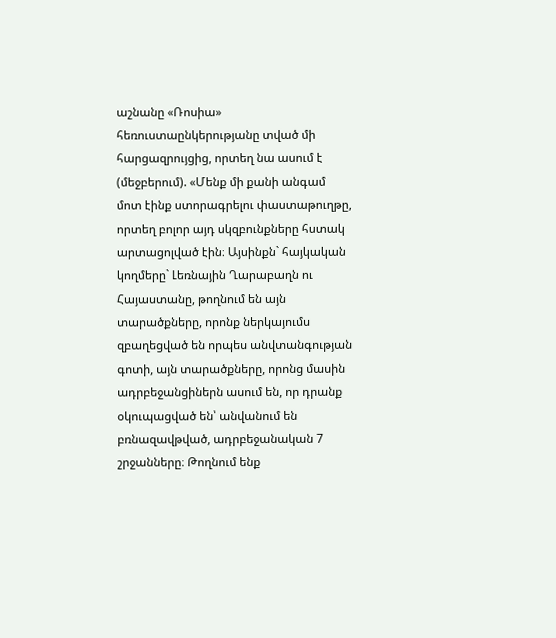աշնանը «Ռոսիա» հեռուստաընկերությանը տված մի հարցազրույցից, որտեղ նա ասում է (մեջբերում). «Մենք մի քանի անգամ մոտ էինք ստորագրելու փաստաթուղթը, որտեղ բոլոր այդ սկզբունքները հստակ արտացոլված էին։ Այսինքն` հայկական կողմերը` Լեռնային Ղարաբաղն ու Հայաստանը, թողնում են այն տարածքները, որոնք ներկայումս զբաղեցված են որպես անվտանգության գոտի, այն տարածքները, որոնց մասին ադրբեջանցիներն ասում են, որ դրանք օկուպացված են՝ անվանում են բռնազավթված, ադրբեջանական 7 շրջանները։ Թողնում ենք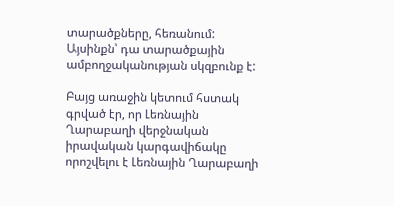տարածքները, հեռանում: Այսինքն՝ դա տարածքային ամբողջականության սկզբունք է:

Բայց առաջին կետում հստակ գրված էր, որ Լեռնային Ղարաբաղի վերջնական իրավական կարգավիճակը որոշվելու է Լեռնային Ղարաբաղի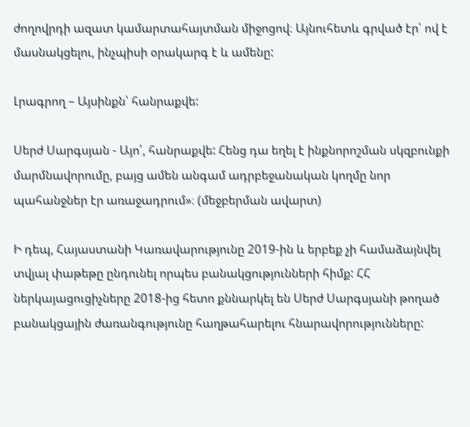ժողովրդի ազատ կամարտահայտման միջոցով։ Այնուհետև գրված էր՝ ով է մասնակցելու, ինչպիսի օրակարգ է և ամենը:

Լրագրող – Այսինքն՝ հանրաքվե:

Սերժ Սարգսյան - Այո՛, հանրաքվե: Հենց դա եղել է ինքնորոշման սկզբունքի մարմնավորումը, բայց ամեն անգամ ադրբեջանական կողմը նոր պահանջներ էր առաջադրում»։ (մեջբերման ավարտ)

Ի դեպ, Հայաստանի Կառավարությունը 2019-ին և երբեք չի համաձայնվել տվյալ փաթեթը ընդունել որպես բանակցությունների հիմք: ՀՀ ներկայացուցիչները 2018-ից հետո քննարկել են Սերժ Սարգսյանի թողած բանակցային ժառանգությունը հաղթահարելու հնարավորությունները: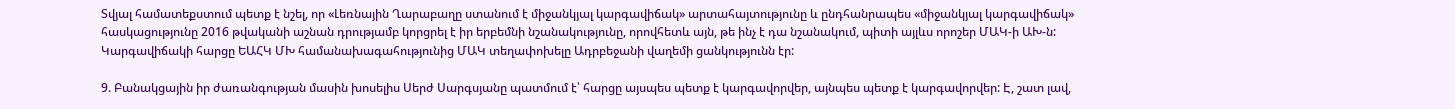Տվյալ համատեքստում պետք է նշել, որ «Լեռնային Ղարաբաղը ստանում է միջանկյալ կարգավիճակ» արտահայտությունը և ընդհանրապես «միջանկյալ կարգավիճակ» հասկացությունը 2016 թվականի աշնան դրությամբ կորցրել է իր երբեմնի նշանակությունը, որովհետև այն, թե ինչ է դա նշանակում, պիտի այլևս որոշեր ՄԱԿ-ի ԱԽ-ն: Կարգավիճակի հարցը ԵԱՀԿ ՄԽ համանախագահությունից ՄԱԿ տեղափոխելը Ադրբեջանի վաղեմի ցանկությունն էր:

9. Բանակցային իր ժառանգության մասին խոսելիս Սերժ Սարգսյանը պատմում է՝ հարցը այսպես պետք է կարգավորվեր, այնպես պետք է կարգավորվեր: Է, շատ լավ,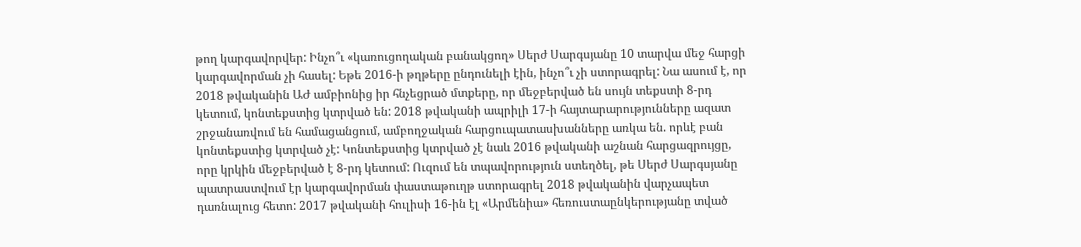թող կարգավորվեր: Ինչո՞ւ «կառուցողական բանակցող» Սերժ Սարգսյանը 10 տարվա մեջ հարցի կարգավորման չի հասել: Եթե 2016-ի թղթերը ընդունելի էին, ինչո՞ւ չի ստորագրել: Նա ասում է, որ 2018 թվականին ԱԺ ամբիոնից իր հնչեցրած մտքերը, որ մեջբերված են սույն տեքստի 8-րդ կետում, կոնտեքստից կտրված են: 2018 թվականի ապրիլի 17-ի հայտարարությունները ազատ շրջանառվում են համացանցում, ամբողջական հարցուպատասխանները առկա են. որևէ բան կոնտեքստից կտրված չէ: Կոնտեքստից կտրված չէ նաև 2016 թվականի աշնան հարցազրույցը, որը կրկին մեջբերված է 8-րդ կետում: Ուզում են տպավորություն ստեղծել, թե Սերժ Սարգսյանը պատրաստվում էր կարգավորման փաստաթուղթ ստորագրել 2018 թվականին վարչապետ դառնալուց հետո: 2017 թվականի հուլիսի 16-ին էլ «Արմենիա» հեռուստաընկերությանը տված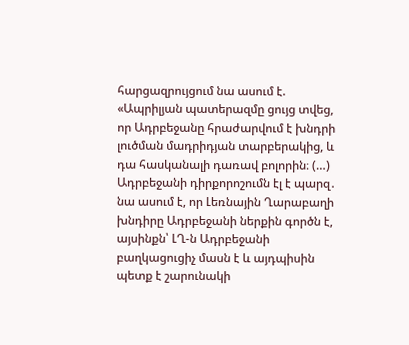հարցազրույցում նա ասում է. «Ապրիլյան պատերազմը ցույց տվեց, որ Ադրբեջանը հրաժարվում է խնդրի լուծման մադրիդյան տարբերակից, և դա հասկանալի դառավ բոլորին։ (…) Ադրբեջանի դիրքորոշումն էլ է պարզ․ նա ասում է, որ Լեռնային Ղարաբաղի խնդիրը Ադրբեջանի ներքին գործն է, այսինքն՝ ԼՂ-ն Ադրբեջանի բաղկացուցիչ մասն է և այդպիսին պետք է շարունակի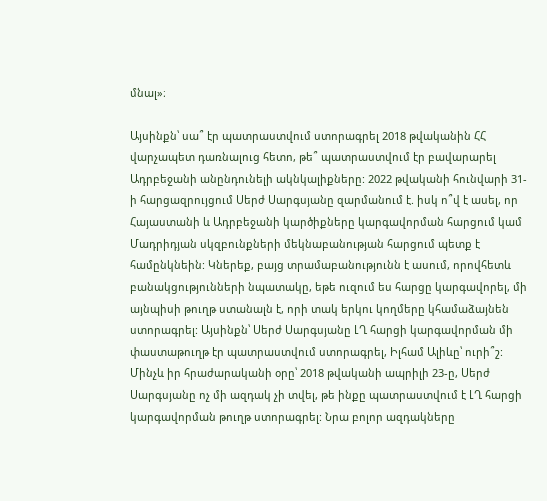մնալ»։

Այսինքն՝ սա՞ էր պատրաստվում ստորագրել 2018 թվականին ՀՀ վարչապետ դառնալուց հետո, թե՞ պատրաստվում էր բավարարել Ադրբեջանի անընդունելի ակնկալիքները: 2022 թվականի հունվարի 31-ի հարցազրույցում Սերժ Սարգսյանը զարմանում է. իսկ ո՞վ է ասել, որ Հայաստանի և Ադրբեջանի կարծիքները կարգավորման հարցում կամ Մադրիդյան սկզբունքների մեկնաբանության հարցում պետք է համընկնեին: Կներեք, բայց տրամաբանությունն է ասում, որովհետև բանակցությունների նպատակը, եթե ուզում ես հարցը կարգավորել, մի այնպիսի թուղթ ստանալն է, որի տակ երկու կողմերը կհամաձայնեն ստորագրել: Այսինքն՝ Սերժ Սարգսյանը ԼՂ հարցի կարգավորման մի փաստաթուղթ էր պատրաստվում ստորագրել, Իլհամ Ալիևը՝ ուրի՞շ:
Մինչև իր հրաժարականի օրը՝ 2018 թվականի ապրիլի 23-ը, Սերժ Սարգսյանը ոչ մի ազդակ չի տվել, թե ինքը պատրաստվում է ԼՂ հարցի կարգավորման թուղթ ստորագրել: Նրա բոլոր ազդակները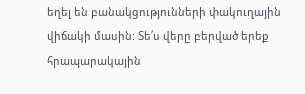եղել են բանակցությունների փակուղային վիճակի մասին: Տե՛ս վերը բերված երեք հրապարակային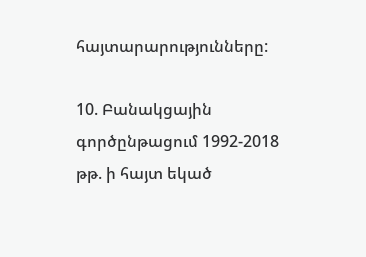հայտարարությունները:

10. Բանակցային գործընթացում 1992-2018 թթ. ի հայտ եկած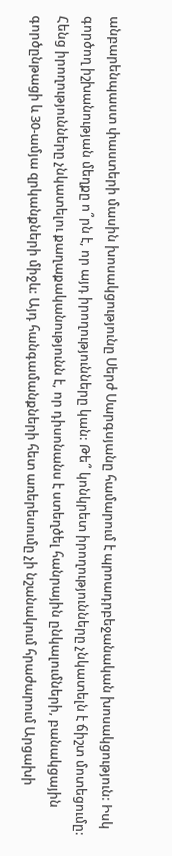անբարենպաստ փաստերի մասին խոսակցությունը Սերժ Սարգսյանը համարում է պրոադրբեջանական խոսակցություն: Իսկ գործող իշխանության մեղքը ո՞րն է, որ այդ իրողությունները կան: Թե՞ կոնկրետ իրողությունները չնկատելն է ճիշտ մոտեցումը: Հենց իրողությունները չնկատելու քաղաքականությունն է, որ դիսոնանս է ստեղծել հանրային ընկալումների, բանակցային գործընթացի և 30-ամյա զրկանքների միջև: Այդ հանգամանքների հետ առերեսումը չի նշանակում հրաժարում Արցախի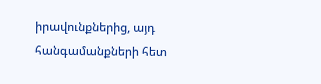իրավունքներից, այդ հանգամանքների հետ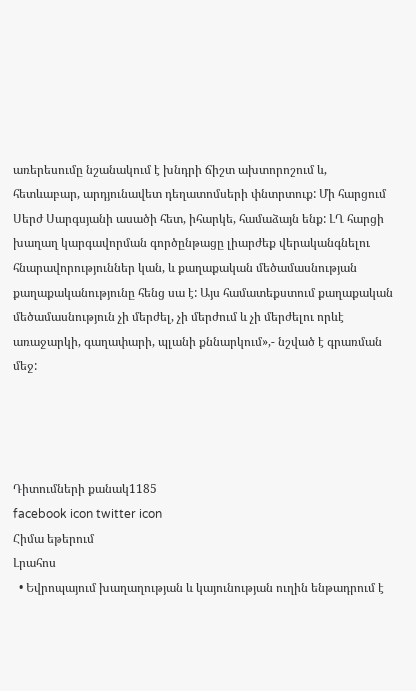առերեսումը նշանակում է խնդրի ճիշտ ախտորոշում և, հետևաբար, արդյունավետ դեղատոմսերի փնտրտուք: Մի հարցում Սերժ Սարգսյանի ասածի հետ, իհարկե, համաձայն ենք: ԼՂ հարցի խաղաղ կարգավորման գործընթացը լիարժեք վերականգնելու հնարավորություններ կան, և քաղաքական մեծամասնության քաղաքականությունը հենց սա է: Այս համատեքստում քաղաքական մեծամասնություն չի մերժել, չի մերժում և չի մերժելու որևէ առաջարկի, գաղափարի, պլանի քննարկում»,- նշված է գրառման մեջ:




Դիտումների քանակ1185
facebook icon twitter icon
Հիմա եթերում
Լրահոս
  • Եվրոպայում խաղաղության և կայունության ուղին ենթադրում է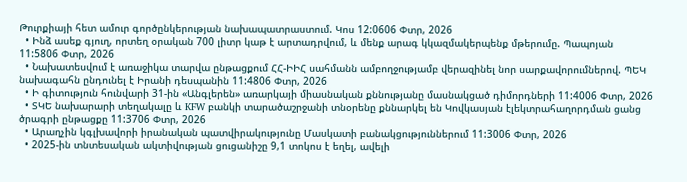Թուրքիայի հետ ամուր գործընկերության նախապատրաստում. Կոս 12:0606 Փտր, 2026
  • Ինձ ասեք գյուղ, որտեղ օրական 700 լիտր կաթ է արտադրվում, և մենք արագ կկազմակերպենք մթերումը. Պապոյան 11:5806 Փտր, 2026
  • Նախատեսվում է առաջիկա տարվա ընթացքում ՀՀ-ԻԻՀ սահմանն ամբողջությամբ վերազինել նոր սարքավորումներով. ՊԵԿ նախագահն ընդունել է Իրանի դեսպանին 11:4806 Փտր, 2026
  • Ի գիտություն հունվարի 31-ին «Անգլերեն» առարկայի միասնական քննությանը մասնակցած դիմորդների 11:4006 Փտր, 2026
  • ՏԿԵ նախարարի տեղակալը և KFW բանկի տարածաշրջանի տնօրենը քննարկել են Կովկասյան էլեկտրահաղորդման ցանց ծրագրի ընթացքը 11:3706 Փտր, 2026
  • Արաղչին կգլխավորի իրանական պատվիրակությունը Մասկատի բանակցություններում 11:3006 Փտր, 2026
  • 2025-ին տնտեսական ակտիվության ցուցանիշը 9,1 տոկոս է եղել, ավելի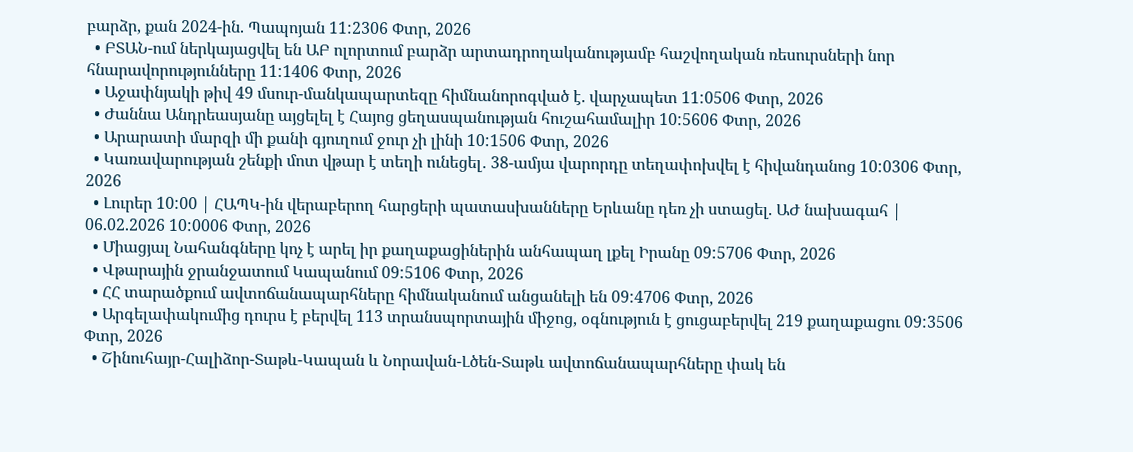բարձր, քան 2024-ին. Պապոյան 11:2306 Փտր, 2026
  • ԲՏԱՆ-ում ներկայացվել են ԱԲ ոլորտում բարձր արտադրողականությամբ հաշվողական ռեսուրսների նոր հնարավորությունները 11:1406 Փտր, 2026
  • Աջափնյակի թիվ 49 մսուր-մանկապարտեզը հիմնանորոգված է. վարչապետ 11:0506 Փտր, 2026
  • Ժաննա Անդրեասյանը այցելել է Հայոց ցեղասպանության հուշահամալիր 10:5606 Փտր, 2026
  • Արարատի մարզի մի քանի գյուղում ջուր չի լինի 10:1506 Փտր, 2026
  • Կառավարության շենքի մոտ վթար է տեղի ունեցել․ 38-ամյա վարորդը տեղափոխվել է հիվանդանոց 10:0306 Փտր, 2026
  • Լուրեր 10:00 | ՀԱՊԿ-ին վերաբերող հարցերի պատասխանները Երևանը դեռ չի ստացել. ԱԺ նախագահ | 06.02.2026 10:0006 Փտր, 2026
  • Միացյալ Նահանգները կոչ է արել իր քաղաքացիներին անհապաղ լքել Իրանը 09:5706 Փտր, 2026
  • Վթարային ջրանջատում Կապանում 09:5106 Փտր, 2026
  • ՀՀ տարածքում ավտոճանապարհները հիմնականում անցանելի են 09:4706 Փտր, 2026
  • Արգելափակումից դուրս է բերվել 113 տրանսպորտային միջոց, օգնություն է ցուցաբերվել 219 քաղաքացու 09:3506 Փտր, 2026
  • Շինուհայր-Հալիձոր-Տաթև-Կապան և Նորավան-Լծեն-Տաթև ավտոճանապարհները փակ են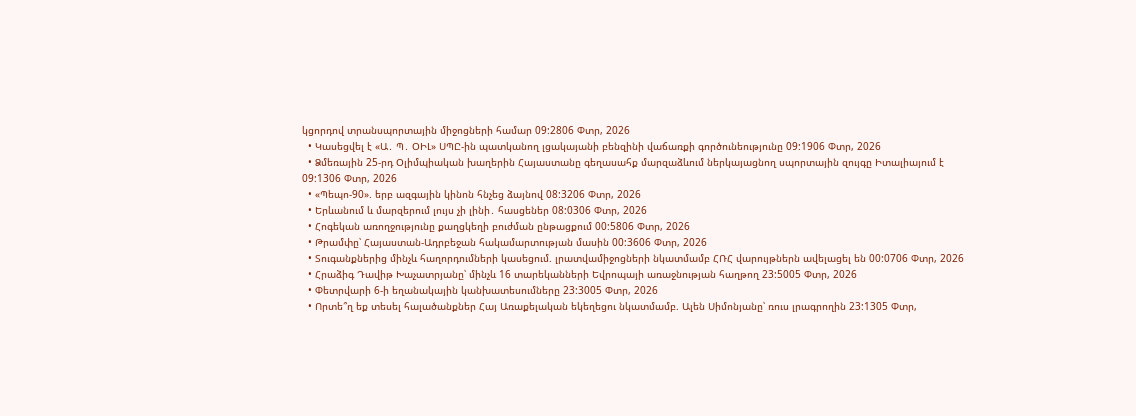կցորդով տրանսպորտային միջոցների համար 09:2806 Փտր, 2026
  • Կասեցվել է «Ա․ Պ․ ՕԻԼ» ՍՊԸ-ին պատկանող լցակայանի բենզինի վաճառքի գործունեությունը 09:1906 Փտր, 2026
  • Ձմեռային 25-րդ Օլիմպիական խաղերին Հայաստանը գեղասահք մարզաձևում ներկայացնող սպորտային զույգը Իտալիայում է 09:1306 Փտր, 2026
  • «Պեպո-90». երբ ազգային կինոն հնչեց ձայնով 08:3206 Փտր, 2026
  • Երևանում և մարզերում լույս չի լինի․ հասցեներ 08:0306 Փտր, 2026
  • Հոգեկան առողջությունը քաղցկեղի բուժման ընթացքում 00:5806 Փտր, 2026
  • Թրամփը՝ Հայաստան-Ադրբեջան հակամարտության մասին 00:3606 Փտր, 2026
  • Տուգանքներից մինչև հաղորդումների կասեցում. լրատվամիջոցների նկատմամբ ՀՌՀ վարույթներն ավելացել են 00:0706 Փտր, 2026
  • Հրաձիգ Դավիթ Խաչատրյանը՝ մինչև 16 տարեկանների Եվրոպայի առաջնության հաղթող 23:5005 Փտր, 2026
  • Փետրվարի 6-ի եղանակային կանխատեսումները 23:3005 Փտր, 2026
  • Որտե՞ղ եք տեսել հալածանքներ Հայ Առաքելական եկեղեցու նկատմամբ. Ալեն Սիմոնյանը՝ ռուս լրագրողին 23:1305 Փտր,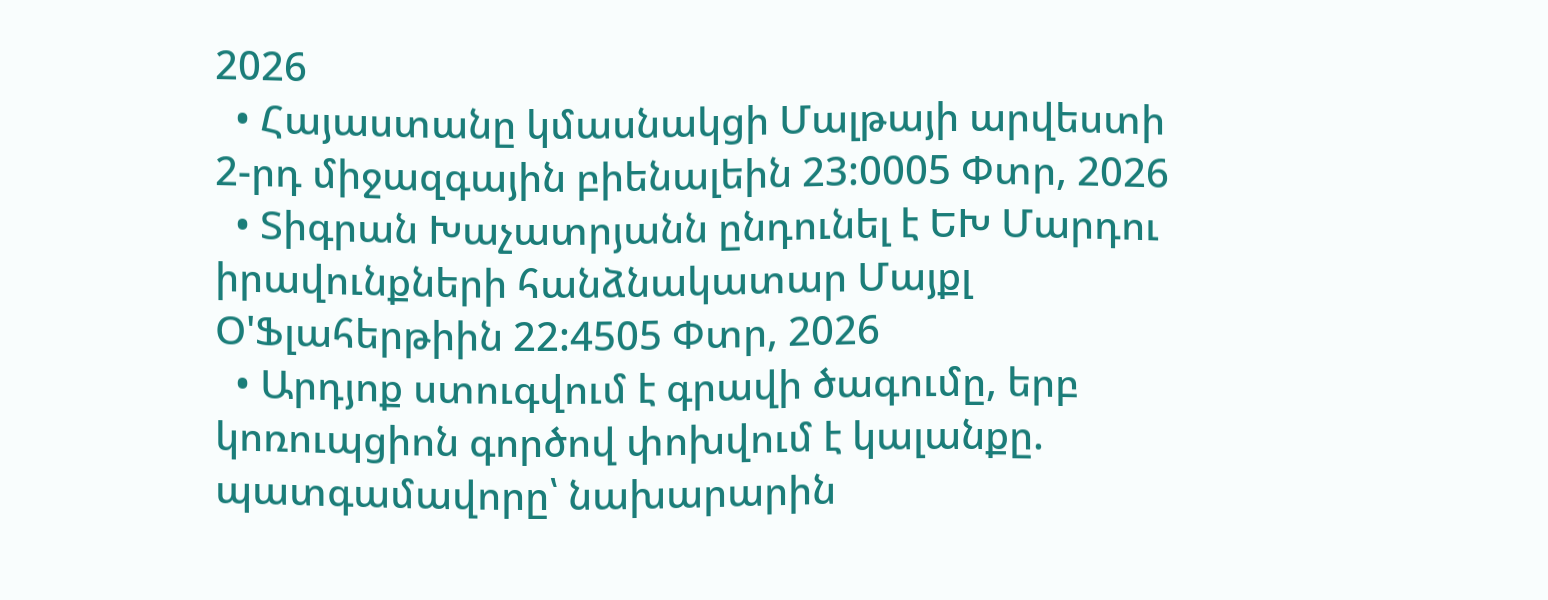2026
  • Հայաստանը կմասնակցի Մալթայի արվեստի 2-րդ միջազգային բիենալեին 23:0005 Փտր, 2026
  • Տիգրան Խաչատրյանն ընդունել է ԵԽ Մարդու իրավունքների հանձնակատար Մայքլ Օ'Ֆլահերթիին 22:4505 Փտր, 2026
  • Արդյոք ստուգվում է գրավի ծագումը, երբ կոռուպցիոն գործով փոխվում է կալանքը. պատգամավորը՝ նախարարին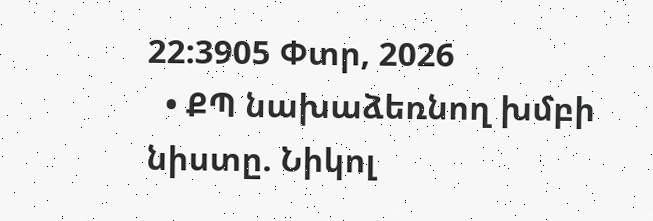22:3905 Փտր, 2026
  • ՔՊ նախաձեռնող խմբի նիստը. Նիկոլ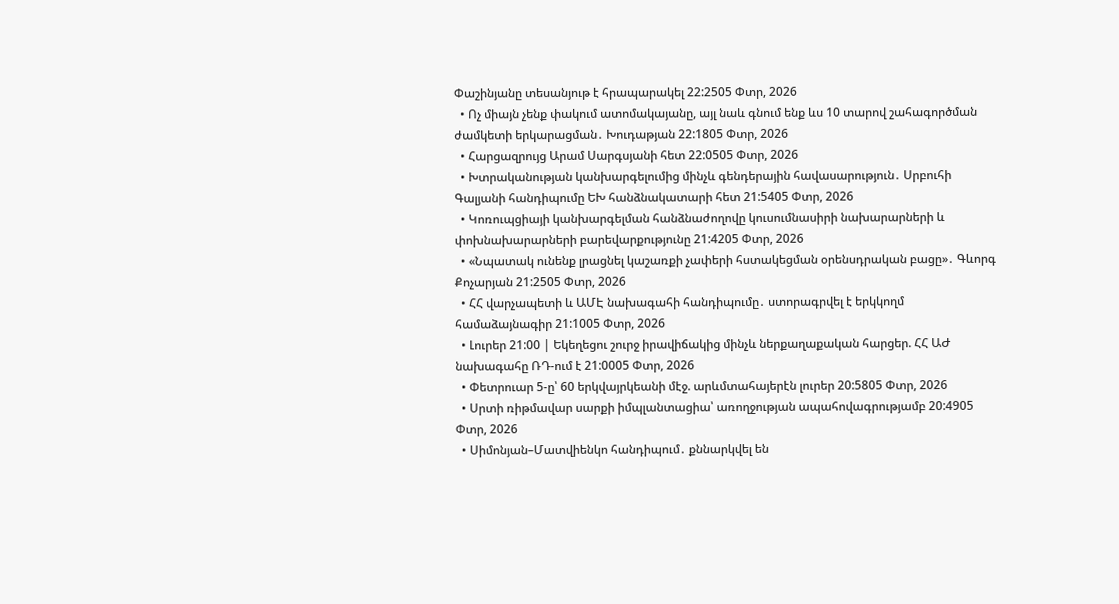Փաշինյանը տեսանյութ է հրապարակել 22:2505 Փտր, 2026
  • Ոչ միայն չենք փակում ատոմակայանը, այլ նաև գնում ենք ևս 10 տարով շահագործման ժամկետի երկարացման․ Խուդաթյան 22:1805 Փտր, 2026
  • Հարցազրույց Արամ Սարգսյանի հետ 22:0505 Փտր, 2026
  • Խտրականության կանխարգելումից մինչև գենդերային հավասարություն․ Սրբուհի Գալյանի հանդիպումը ԵԽ հանձնակատարի հետ 21:5405 Փտր, 2026
  • Կոռուպցիայի կանխարգելման հանձնաժողովը կուսումնասիրի նախարարների և փոխնախարարների բարեվարքությունը 21:4205 Փտր, 2026
  • «Նպատակ ունենք լրացնել կաշառքի չափերի հստակեցման օրենսդրական բացը»․ Գևորգ Քոչարյան 21:2505 Փտր, 2026
  • ՀՀ վարչապետի և ԱՄԷ նախագահի հանդիպումը․ ստորագրվել է երկկողմ համաձայնագիր 21:1005 Փտր, 2026
  • Լուրեր 21:00 | Եկեղեցու շուրջ իրավիճակից մինչև ներքաղաքական հարցեր. ՀՀ ԱԺ նախագահը ՌԴ-ում է 21:0005 Փտր, 2026
  • Փետրուար 5-ը՝ 60 երկվայրկեանի մէջ. արևմտահայերէն լուրեր 20:5805 Փտր, 2026
  • Սրտի ռիթմավար սարքի իմպլանտացիա՝ առողջության ապահովագրությամբ 20:4905 Փտր, 2026
  • Սիմոնյան–Մատվիենկո հանդիպում․ քննարկվել են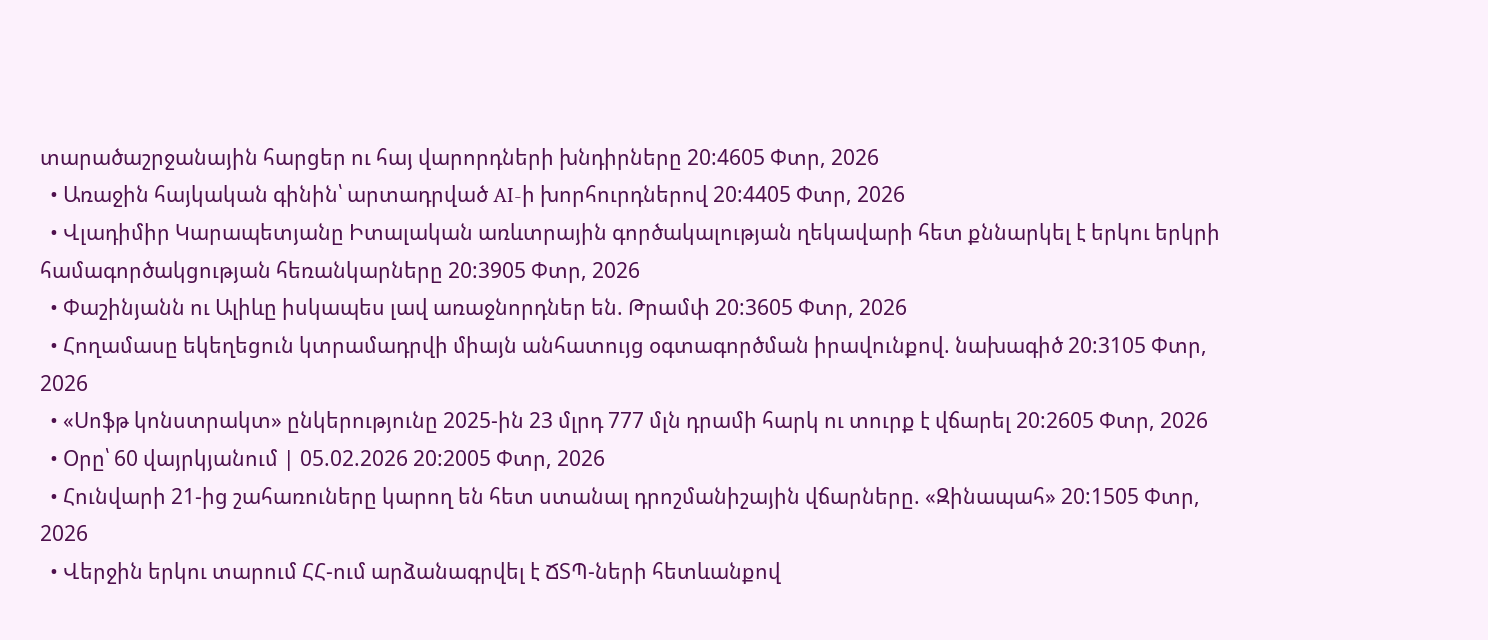տարածաշրջանային հարցեր ու հայ վարորդների խնդիրները 20:4605 Փտր, 2026
  • Առաջին հայկական գինին՝ արտադրված AI-ի խորհուրդներով 20:4405 Փտր, 2026
  • Վլադիմիր Կարապետյանը Իտալական առևտրային գործակալության ղեկավարի հետ քննարկել է երկու երկրի համագործակցության հեռանկարները 20:3905 Փտր, 2026
  • Փաշինյանն ու Ալիևը իսկապես լավ առաջնորդներ են. Թրամփ 20:3605 Փտր, 2026
  • Հողամասը եկեղեցուն կտրամադրվի միայն անհատույց օգտագործման իրավունքով. նախագիծ 20:3105 Փտր, 2026
  • «Սոֆթ կոնստրակտ» ընկերությունը 2025-ին 23 մլրդ 777 մլն դրամի հարկ ու տուրք է վճարել 20:2605 Փտր, 2026
  • Օրը՝ 60 վայրկյանում | 05.02.2026 20:2005 Փտր, 2026
  • Հունվարի 21-ից շահառուները կարող են հետ ստանալ դրոշմանիշային վճարները. «Զինապահ» 20:1505 Փտր, 2026
  • Վերջին երկու տարում ՀՀ-ում արձանագրվել է ՃՏՊ-ների հետևանքով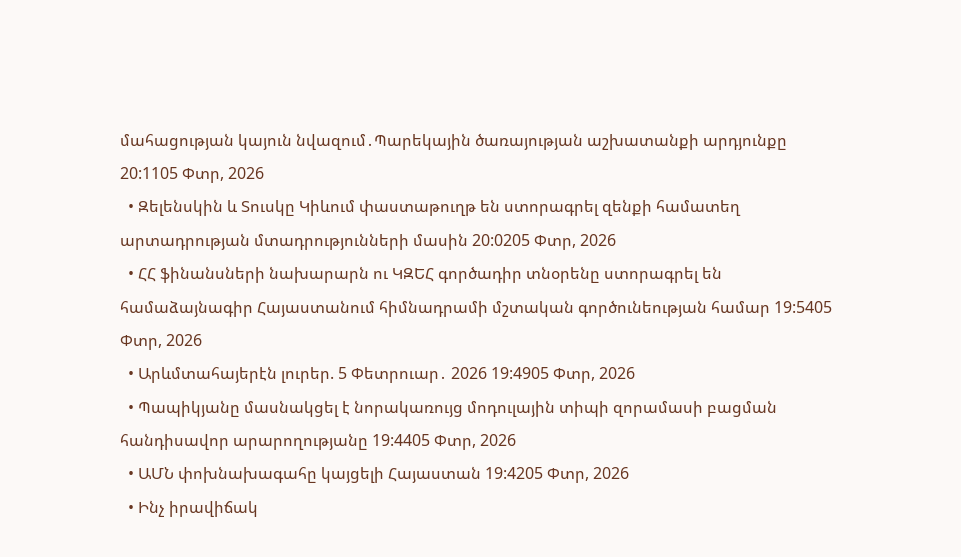մահացության կայուն նվազում․Պարեկային ծառայության աշխատանքի արդյունքը 20:1105 Փտր, 2026
  • Զելենսկին և Տուսկը Կիևում փաստաթուղթ են ստորագրել զենքի համատեղ արտադրության մտադրությունների մասին 20:0205 Փտր, 2026
  • ՀՀ ֆինանսների նախարարն ու ԿԶԵՀ գործադիր տնօրենը ստորագրել են համաձայնագիր Հայաստանում հիմնադրամի մշտական գործունեության համար 19:5405 Փտր, 2026
  • Արևմտահայերէն լուրեր. 5 Փետրուար․ 2026 19:4905 Փտր, 2026
  • Պապիկյանը մասնակցել է նորակառույց մոդուլային տիպի զորամասի բացման հանդիսավոր արարողությանը 19:4405 Փտր, 2026
  • ԱՄՆ փոխնախագահը կայցելի Հայաստան 19:4205 Փտր, 2026
  • Ինչ իրավիճակ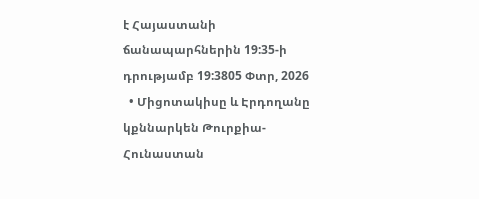է Հայաստանի ճանապարհներին 19:35-ի դրությամբ 19:3805 Փտր, 2026
  • Միցոտակիսը և Էրդողանը կքննարկեն Թուրքիա-Հունաստան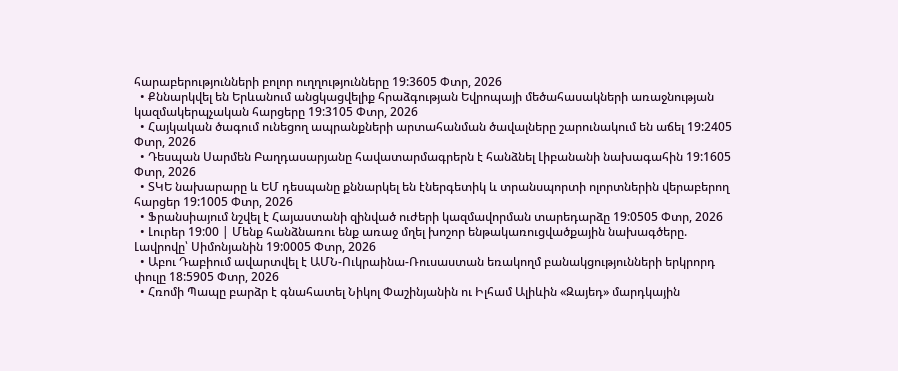հարաբերությունների բոլոր ուղղությունները 19:3605 Փտր, 2026
  • Քննարկվել են Երևանում անցկացվելիք հրաձգության Եվրոպայի մեծահասակների առաջնության կազմակերպչական հարցերը 19:3105 Փտր, 2026
  • Հայկական ծագում ունեցող ապրանքների արտահանման ծավալները շարունակում են աճել 19:2405 Փտր, 2026
  • Դեսպան Սարմեն Բաղդասարյանը հավատարմագրերն է հանձնել Լիբանանի նախագահին 19:1605 Փտր, 2026
  • ՏԿԵ նախարարը և ԵՄ դեսպանը քննարկել են էներգետիկ և տրանսպորտի ոլորտներին վերաբերող հարցեր 19:1005 Փտր, 2026
  • Ֆրանսիայում նշվել է Հայաստանի զինված ուժերի կազմավորման տարեդարձը 19:0505 Փտր, 2026
  • Լուրեր 19:00 | Մենք հանձնառու ենք առաջ մղել խոշոր ենթակառուցվածքային նախագծերը. Լավրովը՝ Սիմոնյանին 19:0005 Փտր, 2026
  • Աբու Դաբիում ավարտվել է ԱՄՆ-Ուկրաինա-Ռուսաստան եռակողմ բանակցությունների երկրորդ փուլը 18:5905 Փտր, 2026
  • Հռոմի Պապը բարձր է գնահատել Նիկոլ Փաշինյանին ու Իլհամ Ալիևին «Զայեդ» մարդկային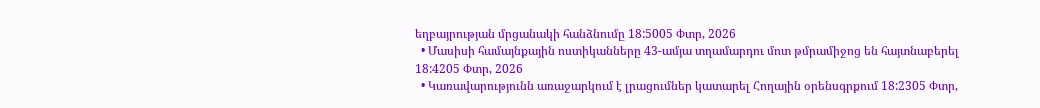եղբայրության մրցանակի հանձնումը 18:5005 Փտր, 2026
  • Մասիսի համայնքային ոստիկանները 43-ամյա տղամարդու մոտ թմրամիջոց են հայտնաբերել 18:4205 Փտր, 2026
  • Կառավարությունն առաջարկում է լրացումներ կատարել Հողային օրենսգրքում 18:2305 Փտր,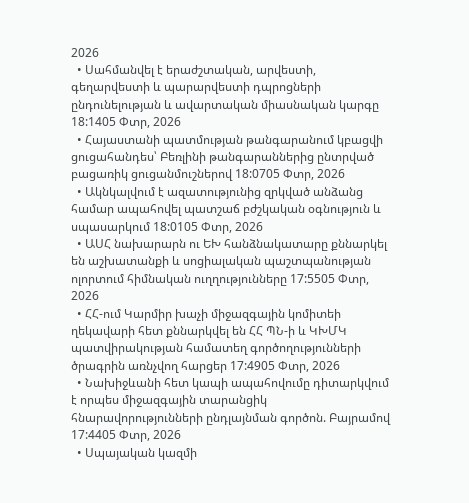2026
  • Սահմանվել է երաժշտական, արվեստի, գեղարվեստի և պարարվեստի դպրոցների ընդունելության և ավարտական միասնական կարգը 18:1405 Փտր, 2026
  • Հայաստանի պատմության թանգարանում կբացվի ցուցահանդես՝ Բեռլինի թանգարաններից ընտրված բացառիկ ցուցանմուշներով 18:0705 Փտր, 2026
  • Ակնկալվում է ազատությունից զրկված անձանց համար ապահովել պատշաճ բժշկական օգնություն և սպասարկում 18:0105 Փտր, 2026
  • ԱՍՀ նախարարն ու ԵԽ հանձնակատարը քննարկել են աշխատանքի և սոցիալական պաշտպանության ոլորտում հիմնական ուղղությունները 17:5505 Փտր, 2026
  • ՀՀ-ում Կարմիր խաչի միջազգային կոմիտեի ղեկավարի հետ քննարկվել են ՀՀ ՊՆ-ի և ԿԽՄԿ պատվիրակության համատեղ գործողությունների ծրագրին առնչվող հարցեր 17:4905 Փտր, 2026
  • Նախիջևանի հետ կապի ապահովումը դիտարկվում է որպես միջազգային տարանցիկ հնարավորությունների ընդլայնման գործոն. Բայրամով 17:4405 Փտր, 2026
  • Սպայական կազմի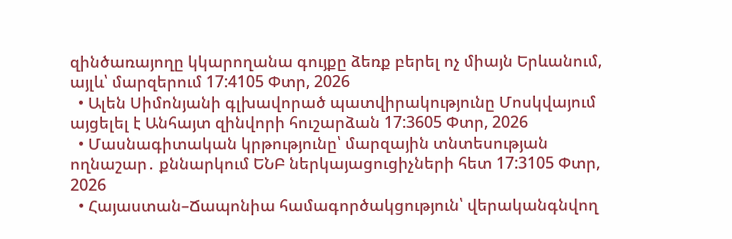զինծառայողը կկարողանա գույքը ձեռք բերել ոչ միայն Երևանում, այլև՝ մարզերում 17:4105 Փտր, 2026
  • Ալեն Սիմոնյանի գլխավորած պատվիրակությունը Մոսկվայում այցելել է Անհայտ զինվորի հուշարձան 17:3605 Փտր, 2026
  • Մասնագիտական կրթությունը՝ մարզային տնտեսության ողնաշար․ քննարկում ԵՆԲ ներկայացուցիչների հետ 17:3105 Փտր, 2026
  • Հայաստան–Ճապոնիա համագործակցություն՝ վերականգնվող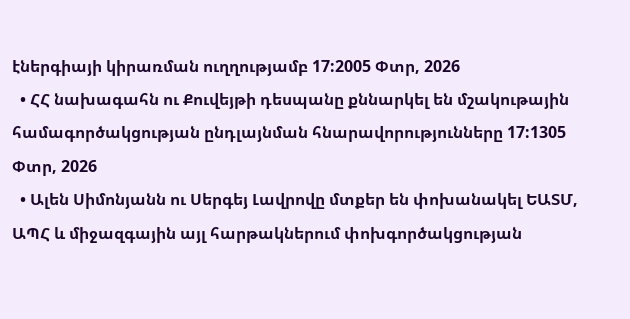էներգիայի կիրառման ուղղությամբ 17:2005 Փտր, 2026
  • ՀՀ նախագահն ու Քուվեյթի դեսպանը քննարկել են մշակութային համագործակցության ընդլայնման հնարավորությունները 17:1305 Փտր, 2026
  • Ալեն Սիմոնյանն ու Սերգեյ Լավրովը մտքեր են փոխանակել ԵԱՏՄ, ԱՊՀ և միջազգային այլ հարթակներում փոխգործակցության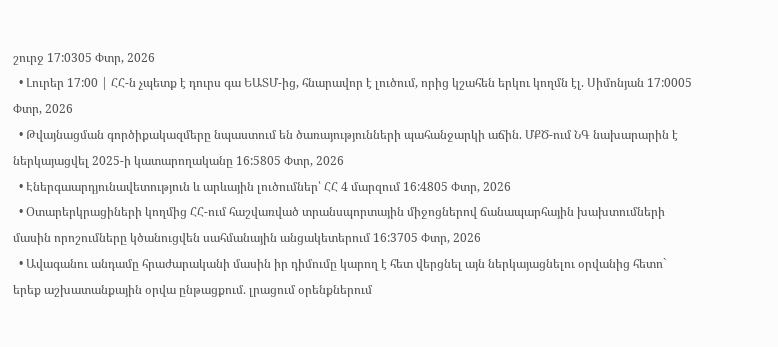շուրջ 17:0305 Փտր, 2026
  • Լուրեր 17:00 | ՀՀ-ն չպետք է դուրս գա ԵԱՏՄ-ից, հնարավոր է լուծում, որից կշահեն երկու կողմն էլ. Սիմոնյան 17:0005 Փտր, 2026
  • Թվայնացման գործիքակազմերը նպաստում են ծառայությունների պահանջարկի աճին. ՄՔԾ-ում ՆԳ նախարարին է ներկայացվել 2025-ի կատարողականը 16:5805 Փտր, 2026
  • Էներգաարդյունավետություն և արևային լուծումներ՝ ՀՀ 4 մարզում 16:4805 Փտր, 2026
  • Օտարերկրացիների կողմից ՀՀ-ում հաշվառված տրանսպորտային միջոցներով ճանապարհային խախտումների մասին որոշումները կծանուցվեն սահմանային անցակետերում 16:3705 Փտր, 2026
  • Ավագանու անդամը հրաժարականի մասին իր դիմումը կարող է հետ վերցնել այն ներկայացնելու օրվանից հետո` երեք աշխատանքային օրվա ընթացքում. լրացում օրենքներում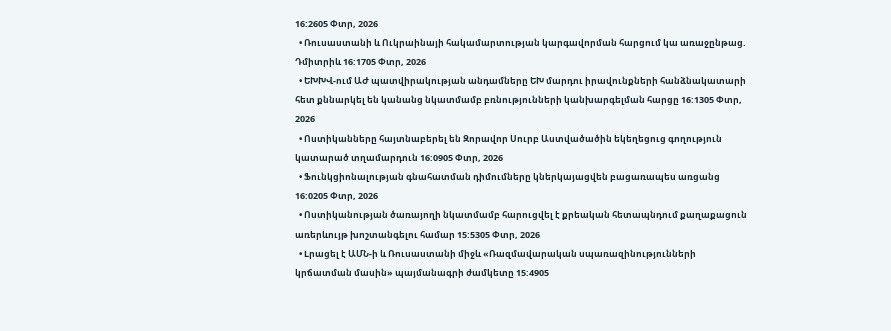16:2605 Փտր, 2026
  • Ռուսաստանի և Ուկրաինայի հակամարտության կարգավորման հարցում կա առաջընթաց. Դմիտրիև 16:1705 Փտր, 2026
  • ԵԽԽՎ-ում ԱԺ պատվիրակության անդամները ԵԽ մարդու իրավունքների հանձնակատարի հետ քննարկել են կանանց նկատմամբ բռնությունների կանխարգելման հարցը 16:1305 Փտր, 2026
  • Ոստիկանները հայտնաբերել են Զորավոր Սուրբ Աստվածածին եկեղեցուց գողություն կատարած տղամարդուն 16:0905 Փտր, 2026
  • Ֆունկցիոնալության գնահատման դիմումները կներկայացվեն բացառապես առցանց 16:0205 Փտր, 2026
  • Ոստիկանության ծառայողի նկատմամբ հարուցվել է քրեական հետապնդում քաղաքացուն առերևույթ խոշտանգելու համար 15:5305 Փտր, 2026
  • Lրացել է ԱՄՆ-ի և Ռուսաստանի միջև «Ռազմավարական սպառազինությունների կրճատման մասին» պայմանագրի ժամկետը 15:4905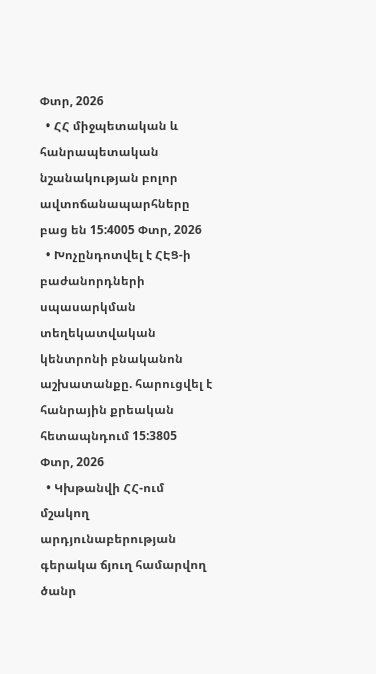Փտր, 2026
  • ՀՀ միջպետական և հանրապետական նշանակության բոլոր ավտոճանապարհները բաց են 15:4005 Փտր, 2026
  • Խոչընդոտվել է ՀԷՑ-ի բաժանորդների սպասարկման տեղեկատվական կենտրոնի բնականոն աշխատանքը. հարուցվել է հանրային քրեական հետապնդում 15:3805 Փտր, 2026
  • Կխթանվի ՀՀ-ում մշակող արդյունաբերության գերակա ճյուղ համարվող ծանր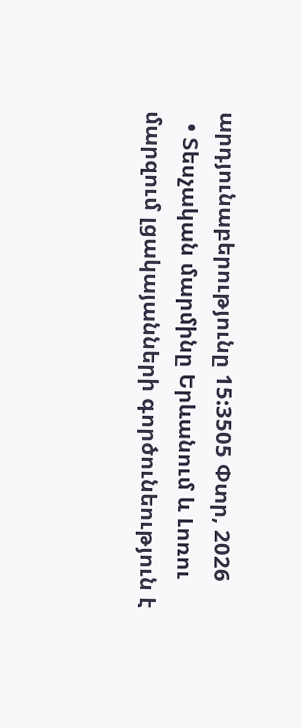արդյունաբերությունը 15:3505 Փտր, 2026
  • Տեսչական մարմինը Երևանում և Լոռու մարզում լցակայանների գործունեություն է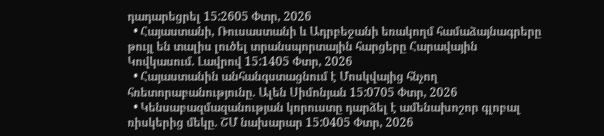դադարեցրել 15:2605 Փտր, 2026
  • Հայաստանի, Ռուսաստանի և Ադրբեջանի եռակողմ համաձայնագրերը թույլ են տալիս լուծել տրանսպորտային հարցերը Հարավային Կովկասում. Լավրով 15:1405 Փտր, 2026
  • Հայաստանին անհանգստացնում է Մոսկվայից հնչող հռետորաբանությունը. Ալեն Սիմոնյան 15:0705 Փտր, 2026
  • Կենսաբազմազանության կորուստը դարձել է ամենախոշոր գլոբալ ռիսկերից մեկը. ՇՄ նախարար 15:0405 Փտր, 2026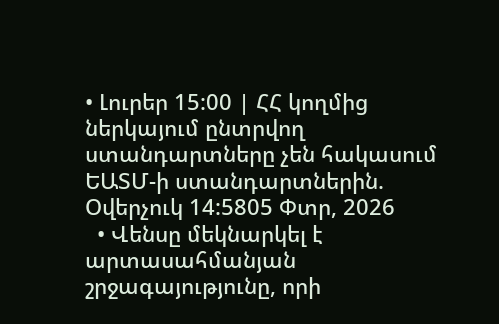• Լուրեր 15:00 | ՀՀ կողմից ներկայում ընտրվող ստանդարտները չեն հակասում ԵԱՏՄ-ի ստանդարտներին. Օվերչուկ 14:5805 Փտր, 2026
  • Վենսը մեկնարկել է արտասահմանյան շրջագայությունը, որի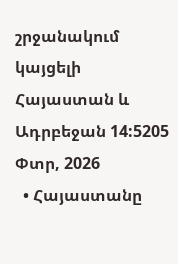շրջանակում կայցելի Հայաստան և Ադրբեջան 14:5205 Փտր, 2026
  • Հայաստանը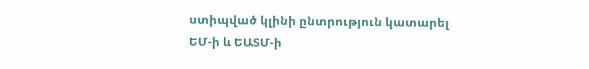ստիպված կլինի ընտրություն կատարել ԵՄ-ի և ԵԱՏՄ-ի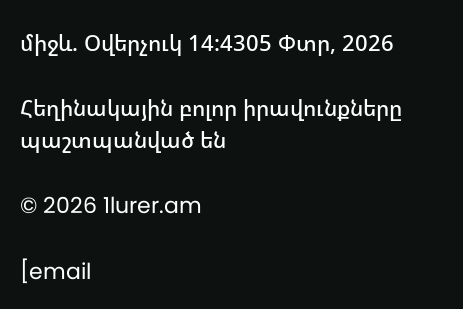միջև. Օվերչուկ 14:4305 Փտր, 2026

Հեղինակային բոլոր իրավունքները պաշտպանված են

© 2026 1lurer.am

[email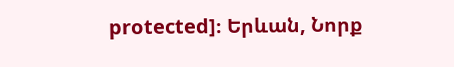protected]։ Երևան, Նորք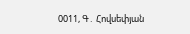0011, Գ․ Հովսեփյան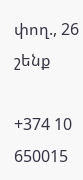փող., 26 շենք

+374 10 650015